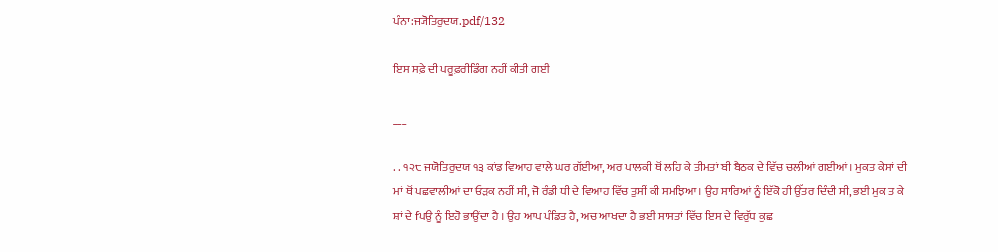ਪੰਨਾ:ਜ੍ਯੋਤਿਰੁਦਯ.pdf/132

ਇਸ ਸਫ਼ੇ ਦੀ ਪਰੂਫ਼ਰੀਡਿੰਗ ਨਹੀਂ ਕੀਤੀ ਗਈ

___

. . ੧੨੮ ਜਯੋਤਿਰੁਦਯ ੧੩ ਕਾਂਡ ਵਿਆਹ ਵਾਲੇ ਘਰ ਗੱਈਆ, ਅਰ ਪਾਲਕੀ ਥੋਂ ਲਹਿ ਕੇ ਤੀਮਤਾਂ ਬੀ ਬੈਠਕ ਦੇ ਵਿੱਚ ਚਲੀਆਂ ਗਈਆਂ। ਮੁਕਤ ਕੇਸਾਂ ਦੀ ਮਾਂ ਥੋਂ ਪਛਵਾਲੀਆਂ ਦਾ ਓੜਕ ਨਹੀਂ ਸੀ, ਜੋ ਰੰਡੀ ਧੀ ਦੇ ਵਿਆਹ ਵਿੱਚ ਤੁਸੀਂ ਕੀ ਸਮਝਿਆ। ਉਹ ਸਾਰਿਆਂ ਨੂੰ ਇੱਕੋ ਹੀ ਉੱਤਰ ਦਿੰਦੀ ਸੀ, ਭਈ ਮੁਕ ਤ ਕੇ ਸ਼ਾਂ ਦੇ fਪਉ ਨੂੰ ਇਹੋ ਭਾਉਂਦਾ ਹੈ । ਉਹ ਆਪ ਪੰਡਿਤ ਹੈ, ਅਚ ਆਖਦਾ ਹੈ ਭਈ ਸਾਸਤਾਂ ਵਿੱਚ ਇਸ ਦੇ ਵਿਰੁੱਧ ਕੁਛ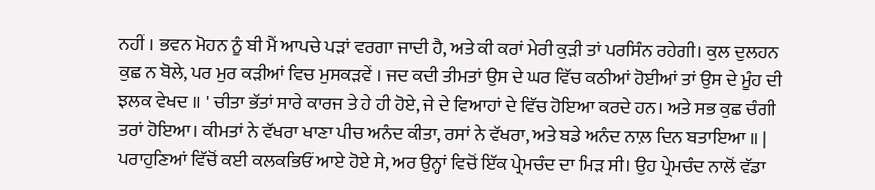ਨਹੀਂ । ਭਵਨ ਮੋਹਨ ਨੂੰ ਬੀ ਮੈਂ ਆਪਚੇ ਪੜਾਂ ਵਰਗਾ ਜਾਦੀ ਹੈ, ਅਤੇ ਕੀ ਕਰਾਂ ਮੇਰੀ ਕੁੜੀ ਤਾਂ ਪਰਸਿੰਨ ਰਹੇਗੀ। ਕੁਲ ਦੁਲਹਨ ਕੁਛ ਨ ਬੋਲੇ, ਪਰ ਮੁਰ ਕੜੀਆਂ ਵਿਚ ਮੁਸਕੜਵੇਂ । ਜਦ ਕਦੀ ਤੀਮਤਾਂ ਉਸ ਦੇ ਘਰ ਵਿੱਚ ਕਠੀਆਂ ਹੋਈਆਂ ਤਾਂ ਉਸ ਦੇ ਮੂੰਹ ਦੀ ਝਲਕ ਵੇਖਦ ॥ ' ਚੀਤਾ ਭੱਤਾਂ ਸਾਰੇ ਕਾਰਜ ਤੇ ਹੇ ਹੀ ਹੋਏ, ਜੇ ਦੇ ਵਿਆਹਾਂ ਦੇ ਵਿੱਚ ਹੋਇਆ ਕਰਦੇ ਹਨ। ਅਤੇ ਸਭ ਕੁਛ ਚੰਗੀ ਤਰਾਂ ਹੋਇਆ। ਕੀਮਤਾਂ ਨੇ ਵੱਖਰਾ ਖਾਣਾ ਪੀਚ ਅਨੰਦ ਕੀਤਾ, ਰਸਾਂ ਨੇ ਵੱਖਰਾ, ਅਤੇ ਬਡੇ ਅਨੰਦ ਨਾਲ਼ ਦਿਨ ਬਤਾਇਆ ॥ | ਪਰਾਹੁਣਿਆਂ ਵਿੱਚੋਂ ਕਈ ਕਲਕਭਿਓਂ ਆਏ ਹੋਏ ਸੇ, ਅਰ ਉਨ੍ਹਾਂ ਵਿਚੋਂ ਇੱਕ ਪ੍ਰੇਮਚੰਦ ਦਾ ਮਿੜ ਸੀ। ਉਹ ਪ੍ਰੇਮਚੰਦ ਨਾਲੋਂ ਵੱਡਾ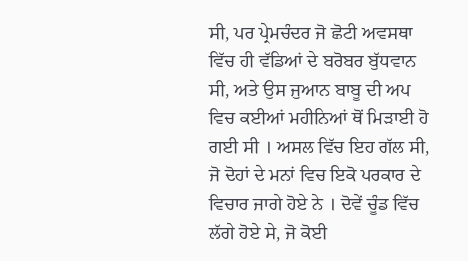ਸੀ, ਪਰ ਪ੍ਰੇਮਚੰਦਰ ਜੋ ਛੋਟੀ ਅਵਸਥਾ ਵਿੱਚ ਹੀ ਵੱਡਿਆਂ ਦੇ ਬਰੋਬਰ ਬੁੱਧਵਾਨ ਸੀ, ਅਤੇ ਉਸ ਜੁਆਨ ਬਾਬੂ ਦੀ ਅਪ ਵਿਚ ਕਈਆਂ ਮਹੀਨਿਆਂ ਥੋਂ ਮਿੜਾਈ ਹੋ ਗਈ ਸੀ । ਅਸਲ ਵਿੱਚ ਇਹ ਗੱਲ ਸੀ, ਜੋ ਦੋਹਾਂ ਦੇ ਮਨਾਂ ਵਿਚ ਇਕੋ ਪਰਕਾਰ ਦੇ ਵਿਚਾਰ ਜਾਗੇ ਹੋਏ ਨੇ । ਦੋਵੇਂ ਚੂੰਡ ਵਿੱਚ ਲੱਗੇ ਹੋਏ ਸੇ, ਜੋ ਕੋਈ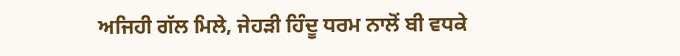ਅਜਿਹੀ ਗੱਲ ਮਿਲੇ, ਜੇਹੜੀ ਹਿੰਦੂ ਧਰਮ ਨਾਲੋਂ ਬੀ ਵਧਕੇ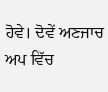ਹੋਵੇ। ਦੋਵੇਂ ਅਣਜਾਚ ਅਪ ਵਿੱਚ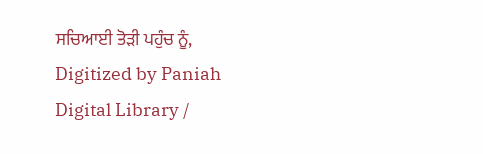ਸਚਿਆਈ ਤੋੜੀ ਪਹੁੰਚ ਨੂੰ, Digitized by Paniah Digital Library /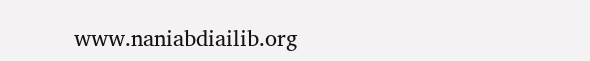www.naniabdiailib.org